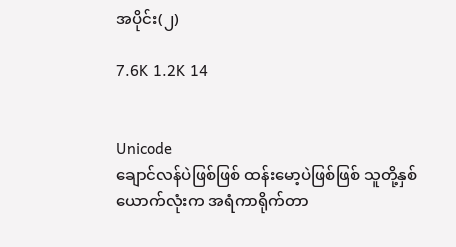အပိုင်း(၂)

7.6K 1.2K 14


Unicode
ချောင်လန်ပဲဖြစ်ဖြစ် ထန်းမော့ပဲဖြစ်ဖြစ် သူတို့နှစ်ယောက်လုံးက အရံကာရိုက်တာ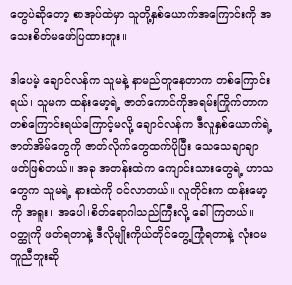တွေပဲဆိုတော့ စာအုပ်ထဲမှာ သူတို့နှစ်ယောက်အကြောင်းကို အသေးစိတ်မဖော်ပြထားဘူး။

ဒါပေမဲ့ ချောင်လန်က သူမနဲ့ နာမည်တူနေတာက တစ်ကြောင်းရယ်၊ သူမက ထန်းမော့ရဲ့ ဇာတ်ကောင်ကိုအရမ်းကြိုက်တာက တစ်ကြောင်းရယ်ကြောင့်မလို့ ချောင်လန်က ဒီလူနှစ်ယောက်ရဲ့ ဇာတ်အိမ်တွေကို ဇာတ်လိုက်တွေထက်ပိုပြီး သေသေချာချာ ဖတ်ဖြစ်တယ်။ အခု အတန်းထဲက ကျောင်းသားတွေရဲ့ ဟာသတွေက သူမရဲ့ နားထဲကို ဝင်လာတယ်။ လူတိုင်းက ထန်းမော့ကို အရူး၊ အပေါ၊စိတ်ရောဂါသည်ကြီးလို့ ခေါ်ကြတယ်။ ဝတ္ထုကို ဖတ်ရတာနဲ့ ဒီလိုမျိုးကိုယ်တိုင်တွေ့ကြုံရတာနဲ့ လုံးဝမတူညီဘူးဆို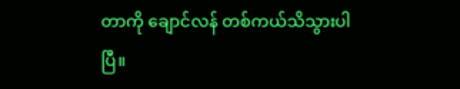တာကို ချောင်လန် တစ်ကယ်သိသွားပါပြီ။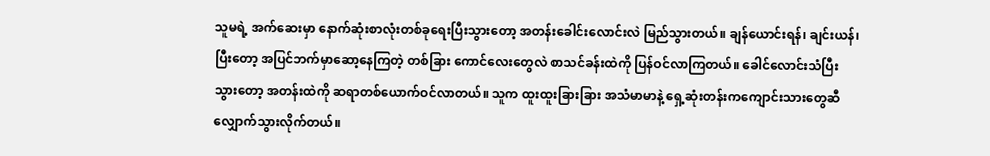သူမရဲ့ အက်ဆေးမှာ နောက်ဆုံးစာလုံးတစ်ခုရေးပြီးသွားတော့ အတန်းခေါင်းလောင်းလဲ မြည်သွားတယ်။ ချန်ယောင်းရန်၊ ချင်းယန်၊ ပြီးတော့ အပြင်ဘက်မှာဆော့နေကြတဲ့ တစ်ခြား ကောင်လေးတွေလဲ စာသင်ခန်းထဲကို ပြန်ဝင်လာကြတယ်။ ခေါင်လောင်းသံပြီးသွားတော့ အတန်းထဲကို ဆရာတစ်ယောက်ဝင်လာတယ်။ သူက ထူးထူးခြားခြား အသံမာမာနဲ့ ရှေ့ဆုံးတန်းကကျောင်းသားတွေဆီလျှောက်သွားလိုက်တယ်။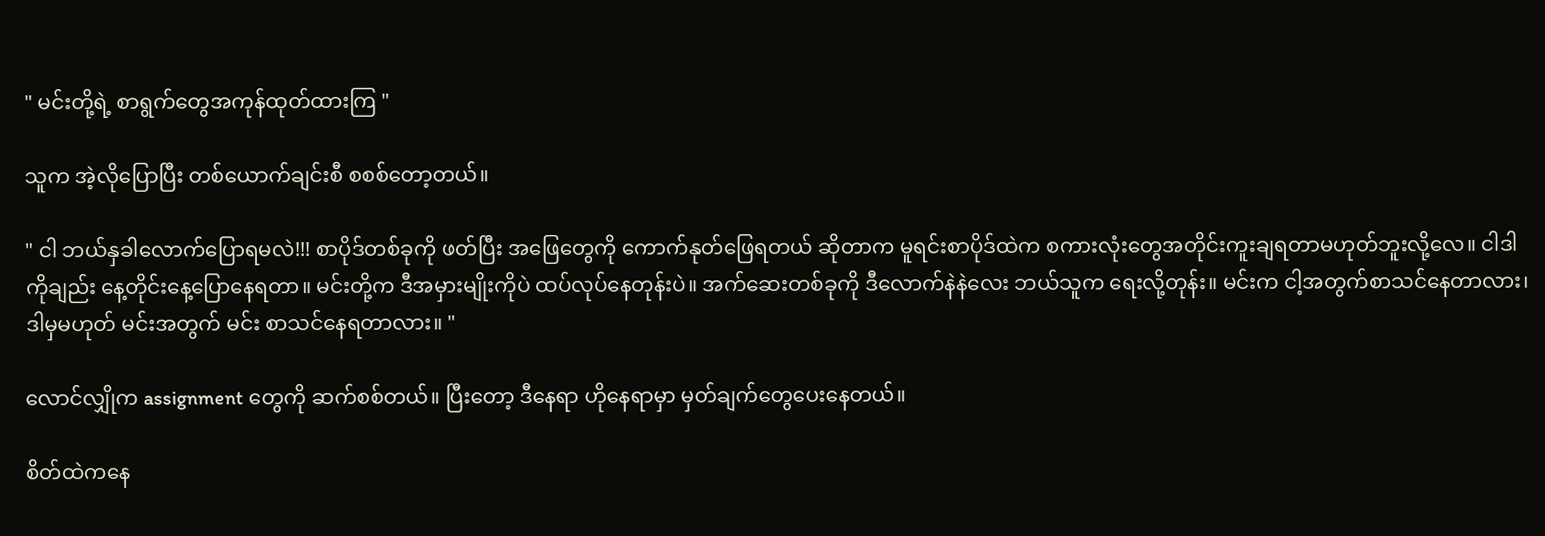" မင်းတို့ရဲ့ စာရွက်တွေအကုန်ထုတ်ထားကြ "

သူက အဲ့လိုပြောပြီး တစ်ယောက်ချင်းစီ စစစ်တော့တယ်။

" ငါ ဘယ်နှခါလောက်ပြောရမလဲ!!! စာပိုဒ်တစ်ခုကို ဖတ်ပြီး အဖြေတွေကို ကောက်နုတ်ဖြေရတယ် ဆိုတာက မူရင်းစာပိုဒ်ထဲက စကားလုံးတွေအတိုင်းကူးချရတာမဟုတ်ဘူးလို့လေ။ ငါဒါကိုချည်း နေ့တိုင်းနေ့ပြောနေရတာ။ မင်းတို့က ဒီအမှားမျိုးကိုပဲ ထပ်လုပ်နေတုန်းပဲ။ အက်ဆေးတစ်ခုကို ဒီလောက်နဲနဲလေး ဘယ်သူက ရေးလို့တုန်း။ မင်းက ငါ့အတွက်စာသင်နေတာလား၊ ဒါမှမဟုတ် မင်းအတွက် မင်း စာသင်နေရတာလား။ "

လောင်လျှိုက assignment တွေကို ဆက်စစ်တယ်။ ပြီးတော့ ဒီနေရာ ဟိုနေရာမှာ မှတ်ချက်တွေပေးနေတယ်။

စိတ်ထဲကနေ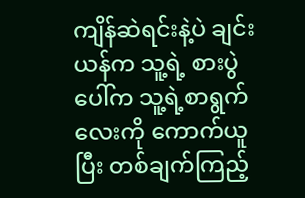ကျိန်ဆဲရင်းနဲ့ပဲ ချင်းယန်က သူ့ရဲ့ စားပွဲပေါ်က သူ့ရဲ့စာရွက်လေးကို ကောက်ယူပြီး တစ်ချက်ကြည့်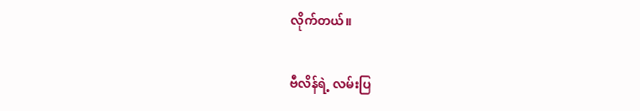လိုက်တယ်။

ဗီလိန်ရဲ့ လမ်းပြ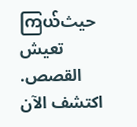ကြယ်حيث تعيش القصص. اكتشف الآن